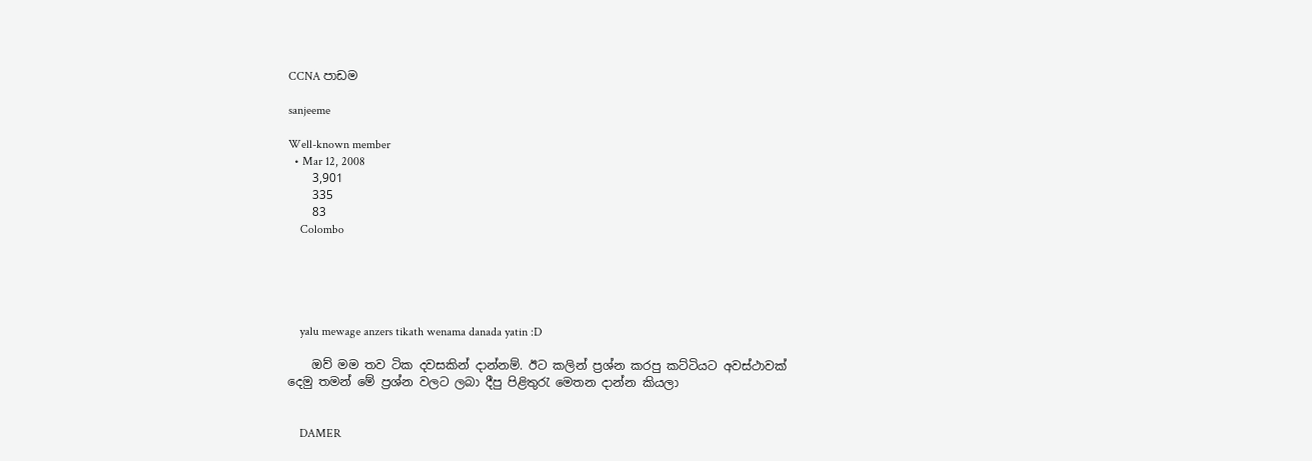CCNA පා‍ඩම

sanjeeme

Well-known member
  • Mar 12, 2008
    3,901
    335
    83
    Colombo





    yalu mewage anzers tikath wenama danada yatin :D

    ඔව් මම තව ටික දවසකින් දාන්නම්. ඊට කලින් ප්‍රශ්න කරපු කට්ටියට අවස්ථාවක් දෙමු තමන් මේ ප්‍රශ්න වලට ලබා දීපු පිළිතුරැ මෙතන දාන්න කියලා


    DAMER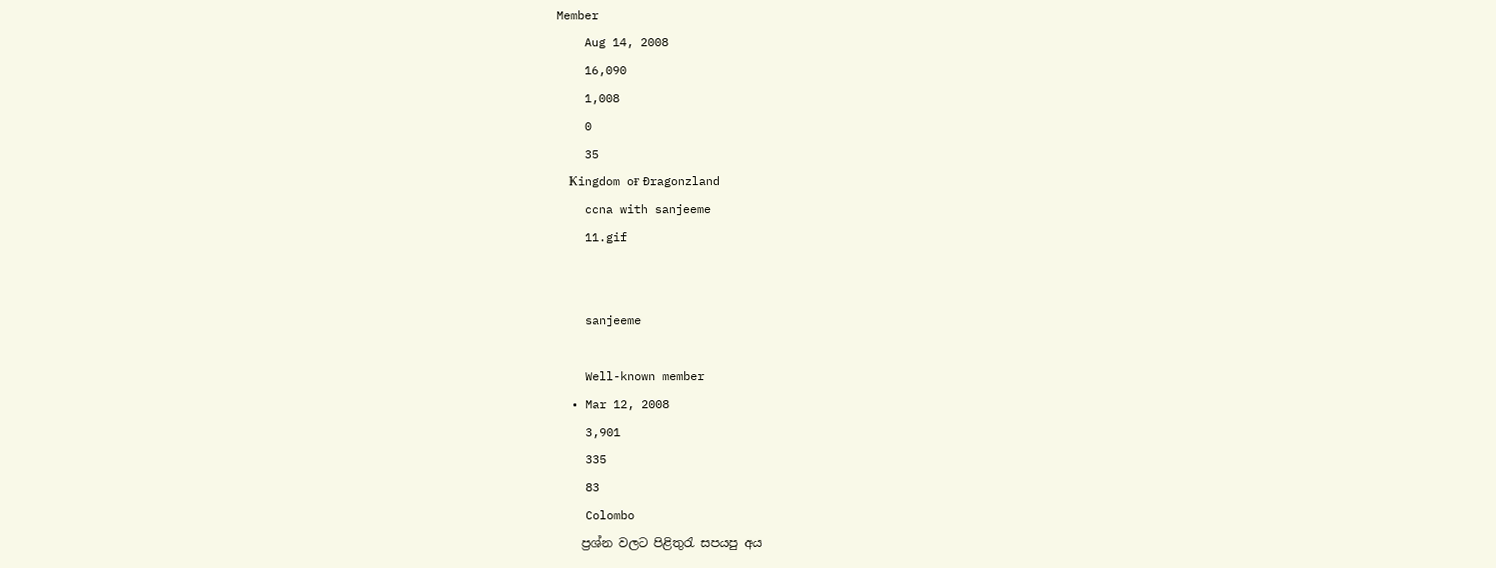Member
    Aug 14, 2008
    16,090
    1,008
    0
    35
    Ҝingdom oғ Ðragonzland
    ccna with sanjeeme
    11.gif


    sanjeeme

    Well-known member
  • Mar 12, 2008
    3,901
    335
    83
    Colombo
    ප්‍රශ්න වලට පිළිතුරැ සපයපු අය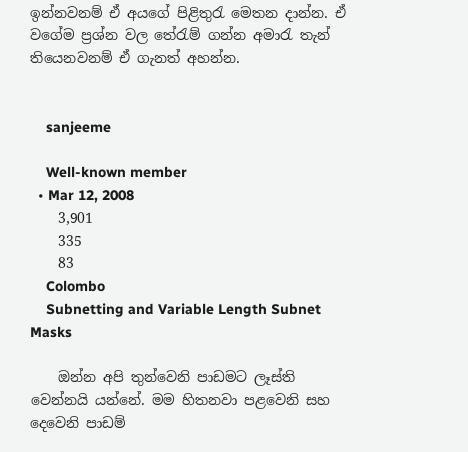ඉන්නවනම් ඒ අයගේ පිළිතුරැ මෙතන දාන්න. ඒ වගේම ප්‍රශ්න වල තේරැම් ගන්න අමාරැ තැන් තියෙනවනම් ඒ ගැනත් අහන්න.


    sanjeeme

    Well-known member
  • Mar 12, 2008
    3,901
    335
    83
    Colombo
    Subnetting and Variable Length Subnet Masks

    ඔන්න අපි තුන්වෙනි පාඩමට ලෑස්ති වෙන්නයි යන්නේ. මම හිතනවා පළවෙනි සහ දෙවෙනි පාඩම්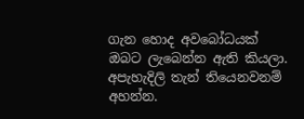ගැන හොද අව‍බෝධයක් ඔබට ලැබෙන්න ඇති කියලා. අපැහැදිලි තැන් තියෙනවනම් අහන්න.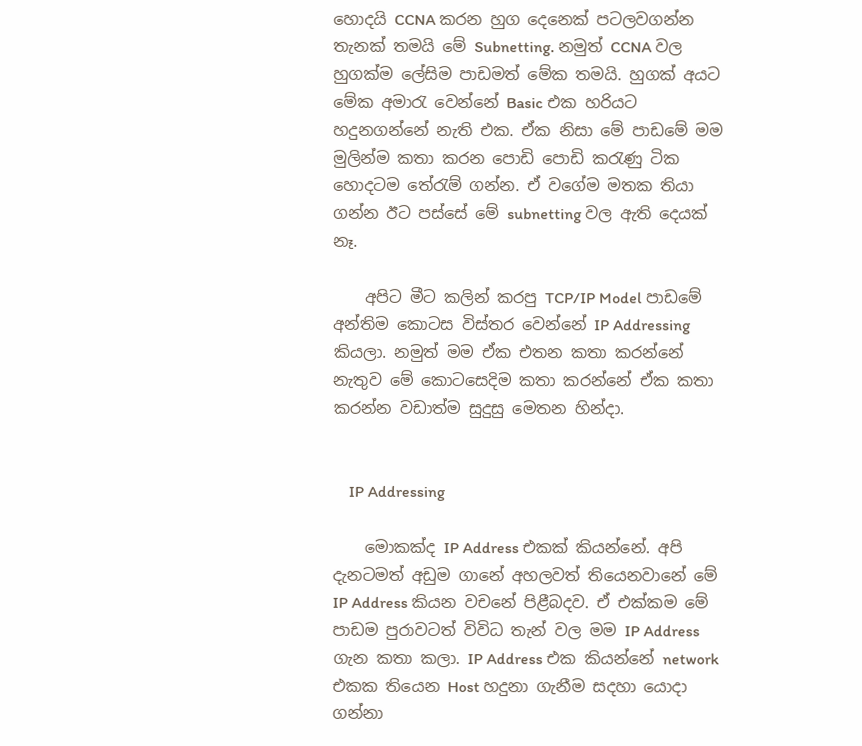හොදයි CCNA කරන හුග දෙනෙක් පටලවගන්න තැනක් තමයි මේ Subnetting. නමුත් CCNA වල හුගක්ම ලේසිම පාඩමත් මේක තමයි. හුගක් අයට මේක අමාරැ වෙන්නේ Basic එක හරියට හදුනගන්නේ නැති එක. ඒක නිසා මේ පාඩමේ මම මුලින්ම කතා කරන පොඩි පොඩි කරැණු ටික හොදටම තේරැම් ගන්න. ඒ වගේම මතක තියා ගන්න ඊට පස්සේ මේ subnetting වල ඇති දෙයක් නෑ.

    අපිට මීට කලින් කරපු TCP/IP Model පාඩමේ අන්තිම කොටස විස්තර වෙන්නේ IP Addressing කියලා. නමුත් මම ඒක එතන කතා කරන්නේ නැතුව මේ කොටසෙදිම කතා කරන්නේ ඒක කතා කරන්න වඩාත්ම සුදුසු මෙතන හින්දා.


    IP Addressing

    මොකක්ද IP Address එකක් කියන්නේ. අපි දැනටමත් අඩුම ගානේ අහලවත් තියෙනවානේ මේ IP Address කියන වචනේ පිළීබදව. ඒ එක්කම මේ පාඩම පුරාවටත් විවිධ තැන් වල මම IP Address ගැන කතා කලා. IP Address එක කියන්නේ network එකක තියෙන Host හදුනා ගැනීම සදහා යොදා ගන්නා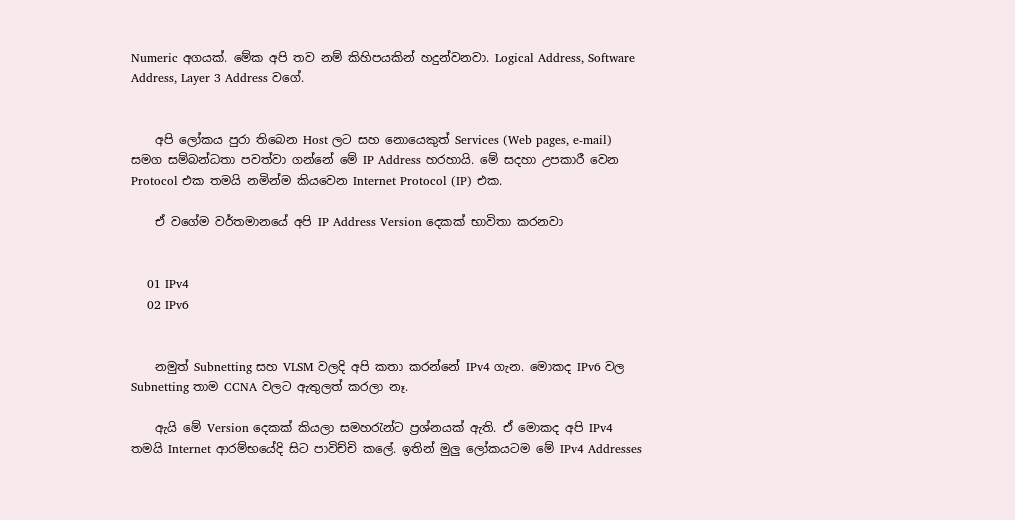Numeric අගයක්. මේක අපි තව නම් කිහිපයකින් හදුන්වනවා. Logical Address, Software Address, Layer 3 Address වගේ.


    අපි ලෝකය පුරා තිබෙන Host ලට සහ නොයෙකුත් Services (Web pages, e-mail) සමග සම්බන්ධතා පවත්වා ගන්නේ මේ IP Address හරහායි. මේ සදහා උපකාරී වෙන Protocol එක තමයි නමින්ම කියවෙන Internet Protocol (IP) එක.

    ඒ වගේම වර්තමානයේ අපි IP Address Version දෙකක් භාවිතා කරනවා


    01 IPv4
    02 IPv6


    නමුත් Subnetting සහ VLSM වලදි අපි කතා කරන්නේ IPv4 ගැන. මොකද IPv6 වල Subnetting තාම CCNA වලට ඇතුලත් කරලා නෑ.

    ඇයි මේ Version දෙකක් කියලා සමහරැන්ට ප්‍රශ්නයක් ඇති. ඒ මොකද අපි IPv4 තමයි Internet ආරම්භයේදි සිට පාවිච්චි කලේ. ඉතින් මුලු ලෝකයටම මේ IPv4 Addresses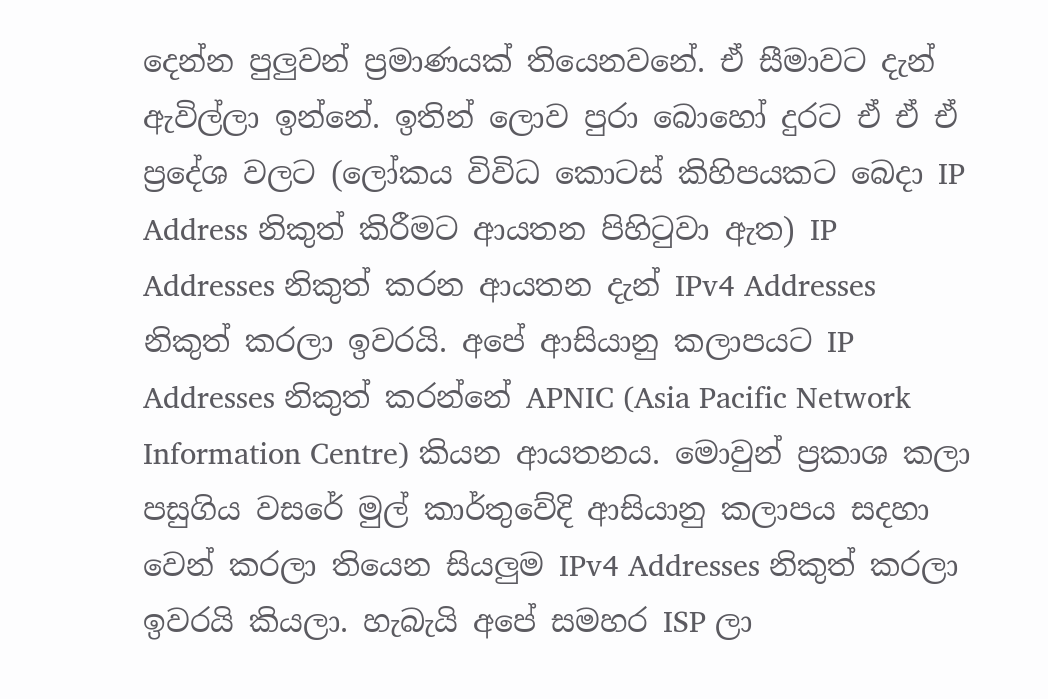දෙන්න පුලුවන් ප්‍රමාණයක් තියෙනවනේ. ඒ සීමාවට දැන් ඇවිල්ලා ඉන්නේ. ඉතින් ලොව පුරා බොහෝ දුරට ඒ ඒ ඒ ප්‍රදේශ වලට (ලෝකය විවිධ කොටස් කිහිපයකට බෙදා IP Address නිකුත් කිරීමට ආයතන පිහිටුවා ඇත) IP Addresses නිකුත් කරන ආයතන දැන් IPv4 Addresses නිකුත් කරලා ඉවරයි. අපේ ආසියානු කලාපයට IP Addresses නිකුත් කරන්නේ APNIC (Asia Pacific Network Information Centre) කියන ආයතනය. මොවුන් ප්‍රකාශ කලා පසුගිය වසරේ මුල් කාර්තුවේදි ආසියානු කලාපය සදහා වෙන් කරලා තියෙන සියලුම IPv4 Addresses නිකුත් කරලා ඉවරයි කියලා. හැබැයි අපේ සමහර ISP ලා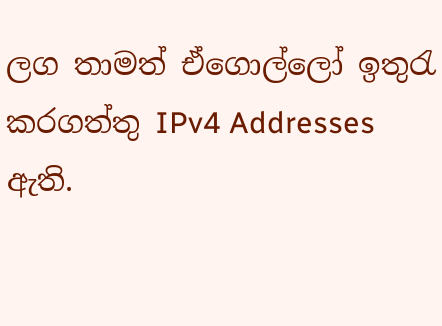ලග තාමත් ඒගොල්ලෝ ඉතුරැ කරගත්තු IPv4 Addresses ඇති.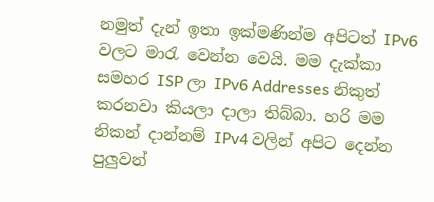නමුත් දැන් ඉතා ඉක්මණින්ම අපිටත් IPv6 වලට මාරැ වෙන්න වෙයි. මම දැක්කා සමහර ISP ලා IPv6 Addresses නිකුත් කරනවා කියලා දාලා තිබ්බා. හරි මම නිකන් දාන්නම් IPv4 වලින් අපිට දෙන්න පුලුවන්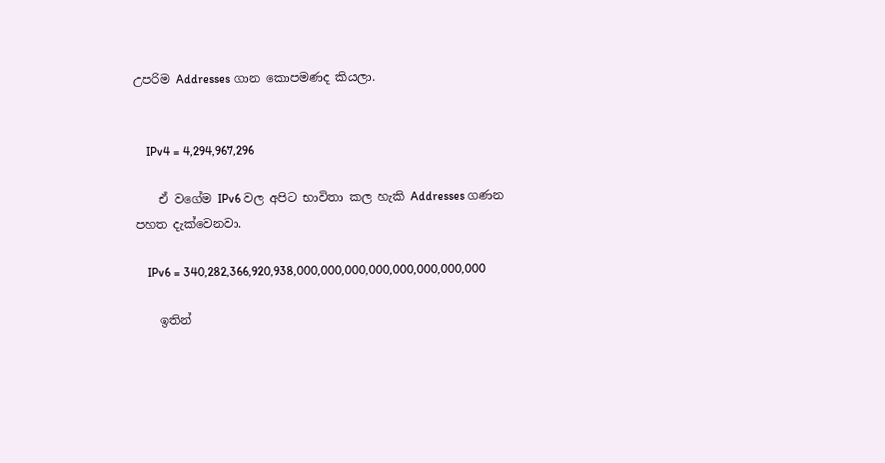උපරිම Addresses ගාන කොපමණද කියලා.


    IPv4 = 4,294,967,296

    ඒ වගේම IPv6 වල අපිට භාවිතා කල හැකි Addresses ගණන පහත දැක්වෙනවා.

    IPv6 = 340,282,366,920,938,000,000,000,000,000,000,000,000

    ඉතින්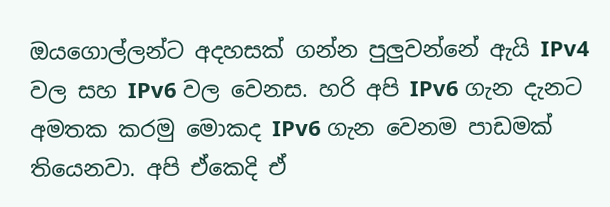ඔයගොල්ලන්ට අදහසක් ගන්න පුලුවන්නේ ඇයි IPv4 වල සහ IPv6 වල වෙනස. හරි අපි IPv6 ගැන දැනට අමතක කරමු මොකද IPv6 ගැන වෙනම පාඩමක් තියෙනවා. අපි ඒකෙදි ඒ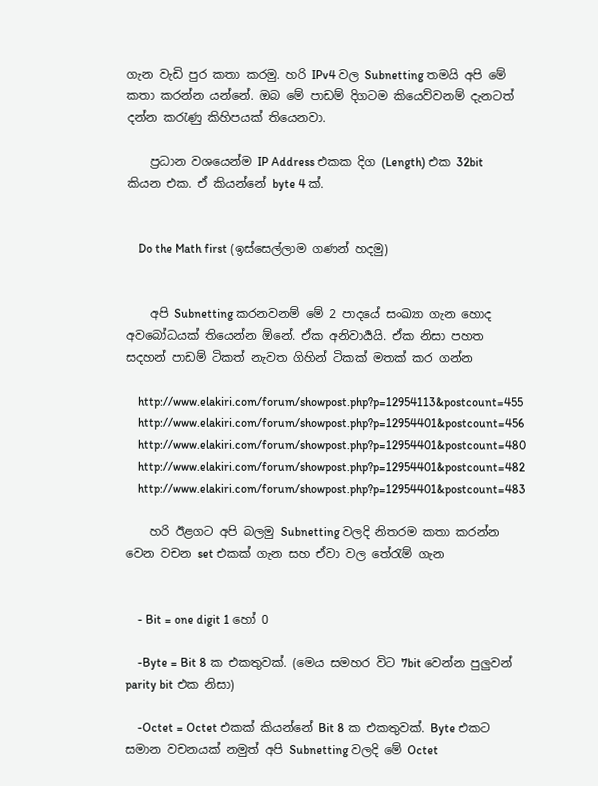ගැන වැඩි පුර කතා කරමු. හරි IPv4 වල Subnetting තමයි අපි මේ කතා කරන්න යන්නේ. ඔබ මේ පාඩම් දිගටම කියෙව්වනම් දැනටත් දන්න කරැණු කිහිපයක් තියෙනවා.

    ප්‍රධාන ව‍ශයෙන්ම IP Address එකක දිග (Length) එක 32bit කියන එක. ඒ කියන්නේ byte 4 ක්.


    Do the Math first (ඉස්සෙල්ලාම ගණන් හදමු)


    අපි Subnetting කරනවනම් මේ 2 පාදයේ සංඛ්‍යා ගැන හොද අවබෝධයක් තියෙන්න ඕනේ. ඒක අනිවාර්‍යයි. ඒක නිසා පහත සදහන් පාඩම් ටිකත් නැවත ගිහින් ටිකක් මතක් කර ගන්න

    http://www.elakiri.com/forum/showpost.php?p=12954113&postcount=455
    http://www.elakiri.com/forum/showpost.php?p=12954401&postcount=456
    http://www.elakiri.com/forum/showpost.php?p=12954401&postcount=480
    http://www.elakiri.com/forum/showpost.php?p=12954401&postcount=482
    http://www.elakiri.com/forum/showpost.php?p=12954401&postcount=483

    හරි ඊළගට අපි බලමු Subnetting වලදි නිතරම කතා කරන්න වෙන වචන set එකක් ගැන සහ ඒවා වල තේරැම් ගැන


    - Bit = one digit 1 හෝ 0

    -Byte = Bit 8 ක එකතුවක්. (මෙය සමහර විට 7bit වෙන්න පුලුවන් parity bit එක නිසා)

    -Octet = Octet එකක් කියන්නේ Bit 8 ක එකතුවක්. Byte එකට සමාන වචනයක් නමුත් අපි Subnetting වලදි මේ Octet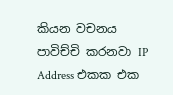කියන වචනය පාවිච්චි කරනවා IP Address එකක එක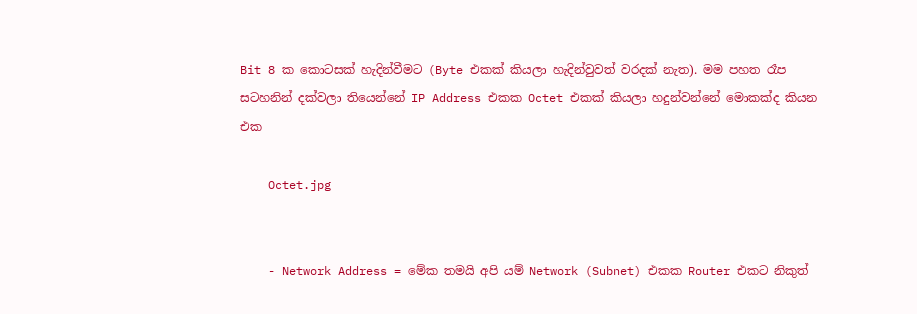Bit 8 ක කොටසක් හැදින්වීමට (Byte එකක් කියලා හැදින්වුවත් වරදක් නැත). මම පහත රෑප සටහනින් දක්වලා තියෙන්නේ IP Address එකක Octet එකක් කියලා හදුන්වන්නේ මොකක්ද කියන එක

    Octet.jpg


    - Network Address = මේක තමයි අපි යම් Network (Subnet) එකක Router එකට නිකුත්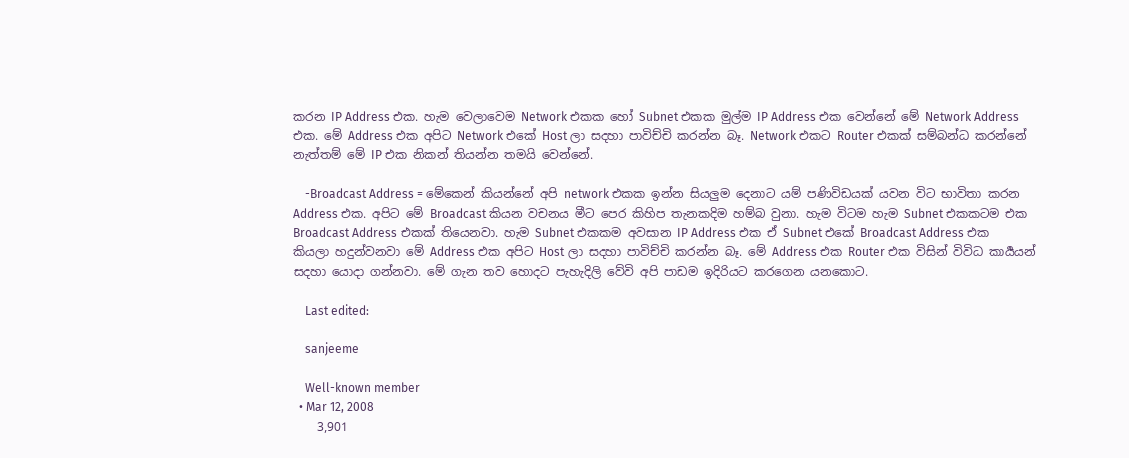කරන IP Address එක. හැම වෙලාවෙම Network එකක හෝ Subnet එකක මුල්ම IP Address එක වෙන්නේ මේ Network Address එක. මේ Address එක අපිට Network එකේ Host ලා සදහා පාවිච්චි කරන්න බෑ. Network එකට Router එකක් සම්බන්ධ කරන්නේ නැත්තම් මේ IP එක නිකන් තියන්න තමයි වෙන්නේ.

    -Broadcast Address = මේකෙන් කියන්නේ අපි network එකක ඉන්න සියලුම දෙනාට යම් පණිවිඩයක් යවන විට භාවිතා කරන Address එක. අපිට මේ Broadcast කියන වචනය මීට පෙර කිහිප තැනකදිම හම්බ වුනා. හැම විටම හැම Subnet එකකටම එක Broadcast Address එකක් තියෙනවා. හැම Subnet එකකම අවසාන IP Address එක ඒ Subnet එකේ Broadcast Address එක කියලා හදුන්වනවා මේ Address එක අපිට Host ලා සදහා පාවිච්චි කරන්න බෑ. මේ Address එක Router එක විසින් විවිධ කාර්‍යයන් සදහා යොදා ගන්නවා. මේ ගැන තව හොදට පැහැදිලි වේවි අපි පාඩම ඉදිරියට කරගෙන යනකොට.

    Last edited:

    sanjeeme

    Well-known member
  • Mar 12, 2008
    3,901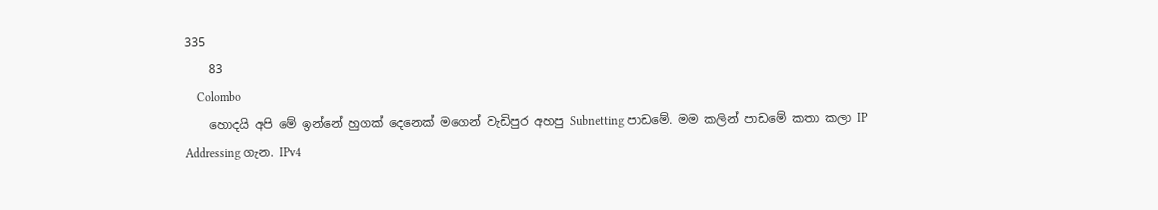335
    83
    Colombo
    හොදයි අපි මේ ඉන්නේ හුගක් දෙනෙක් මගෙන් වැඩිපුර අහපු Subnetting පාඩමේ. මම කලින් පාඩමේ කතා කලා IP Addressing ගැන. IPv4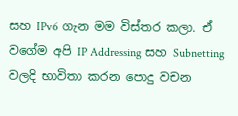සහ IPv6 ගැන මම විස්තර කලා. ඒ ව‍ගේම අපි IP Addressing සහ Subnetting වලදි භාවිතා කරන පොදු වචන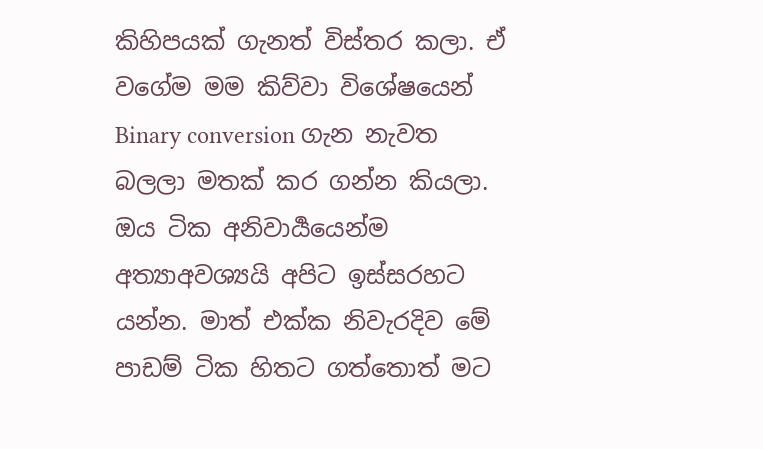කිහිපයක් ගැනත් විස්තර කලා. ඒ වගේම මම කිව්වා විශේෂයෙන් Binary conversion ගැන නැවත බලලා මතක් කර ගන්න කියලා. ඔය ටික අනිවාර්‍යයෙන්ම අත්‍යාඅවශ්‍යයි අපිට ඉස්සරහට යන්න. මාත් එක්ක නිවැරදිව මේ පාඩම් ටික හිතට ගත්තොත් මට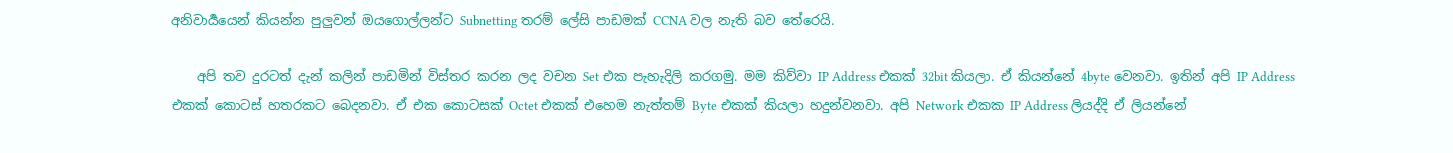අනිවාර්‍යයෙන් කියන්න පුලුවන් ඔයගොල්ලන්ට Subnetting තරම් ලේසි පාඩමක් CCNA වල නැති බව තේරෙයි.

    අපි තව දුරටත් දැන් කලින් පාඩමින් විස්තර කරන ලද වචන Set එක පැහැදිලි කරගමු. මම කිව්වා IP Address එකක් 32bit කියලා. ඒ කියන්නේ 4byte වෙනවා. ඉතින් අපි IP Address එකක් කොටස් හතරකට බෙදනවා. ඒ එක කොටසක් Octet එකක් එහෙම නැත්තම් Byte එකක් කියලා හදුන්වනවා. අපි Network එකක IP Address ලියද්දි ඒ ලියන්නේ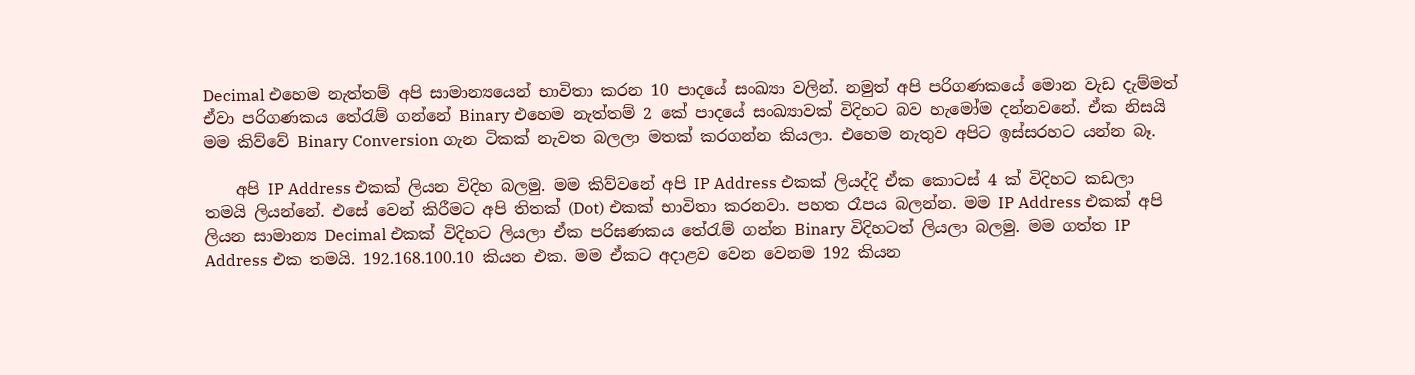Decimal එහෙම නැත්තම් අපි සාමාන්‍යයෙන් භාවිතා කරන 10 පාදයේ සංඛ්‍යා වලින්. නමුත් අපි පරිගණකයේ මොන වැඩ දැම්මත් ඒවා පරිගණකය තේරැම් ගන්නේ Binary එහෙම නැත්තම් 2 කේ පාදයේ සංඛ්‍යාවක් විදිහට බව හැමෝම දන්නවනේ. ඒක නිසයි මම කිව්වේ Binary Conversion ගැන ටිකක් නැවත බලලා මතක් කරගන්න කියලා. එහෙම නැතුව අපිට ඉස්සරහට යන්න බෑ.

    අපි IP Address එකක් ලියන විදිහ බලමු. මම කිව්වනේ අපි IP Address එකක් ලියද්දි ඒක කොටස් 4 ක් විදිහට කඩලා තමයි ලියන්නේ. එසේ වෙන් කිරීමට අපි තිතක් (Dot) එකක් භාවිතා කරනවා. පහත රෑපය බලන්න. මම IP Address එකක් අපි ලියන සාමාන්‍ය Decimal එකක් විදිහට ලියලා ඒක පරිඝණකය තේරැම් ගන්න Binary විදිහටත් ලියලා බලමු. මම ගත්ත IP Address එක තමයි. 192.168.100.10 කියන එක. මම ඒකට අදාළව වෙන වෙනම 192 කියන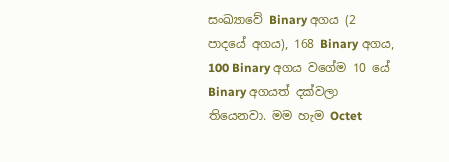සංඛ්‍යාවේ Binary අගය (2 පාදයේ අගය), 168 Binary අගය, 100 Binary අගය වගේම 10 යේ Binary අගයත් දක්වලා තියෙනවා. මම හැම Octet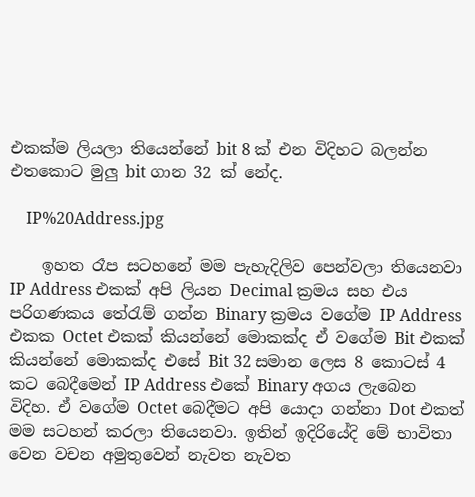එකක්ම ලියලා තියෙන්නේ bit 8 ක් එන විදිහට බලන්න එත‍කොට මුලු bit ගාන 32 ක් නේද.

    IP%20Address.jpg

    ඉහත රෑප සටහනේ මම පැහැදිලිව පෙන්වලා තියෙනවා IP Address එකක් අපි ලියන Decimal ක්‍රමය සහ එය පරිගණකය තේරැම් ගන්න Binary ක්‍රමය වගේම IP Address එකක Octet එකක් කියන්නේ මොකක්ද ඒ වගේම Bit එකක් කියන්නේ මොකක්ද එසේ Bit 32 සමාන ලෙස 8 කොටස් 4 කට බෙදීමෙන් IP Address එකේ Binary අගය ලැබෙන විදිහ. ඒ වගේම Octet බෙදීමට අපි යොදා ගන්නා Dot එකත් මම සටහන් කරලා තියෙනවා. ඉතින් ඉදිරියේදි මේ භාවිතා වෙන වචන අමුතුවෙන් නැවත නැවත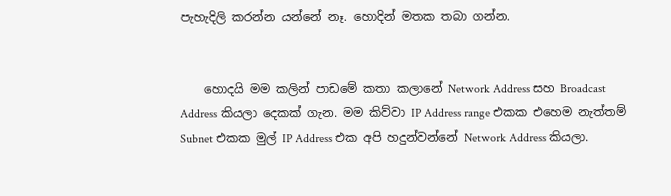පැහැදිලි කරන්න යන්නේ නෑ. හොදින් මතක තබා ගන්න.


    හොදයි මම කලින් පාඩමේ කතා කලානේ Network Address සහ Broadcast Address කියලා දෙකක් ගැන. මම කිව්වා IP Address range එකක එහෙම නැත්තම් Subnet එකක මුල් IP Address එක අපි හදුන්වන්නේ Network Address කියලා.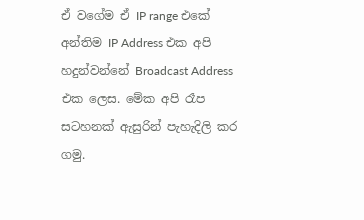ඒ ‍වගේම ඒ IP range එකේ අන්තිම IP Address එක අපි හදුන්වන්නේ Broadcast Address එක ලෙස. මේක අපි රෑප සටහනක් ඇසුරින් පැහැදිලි කර ගමු.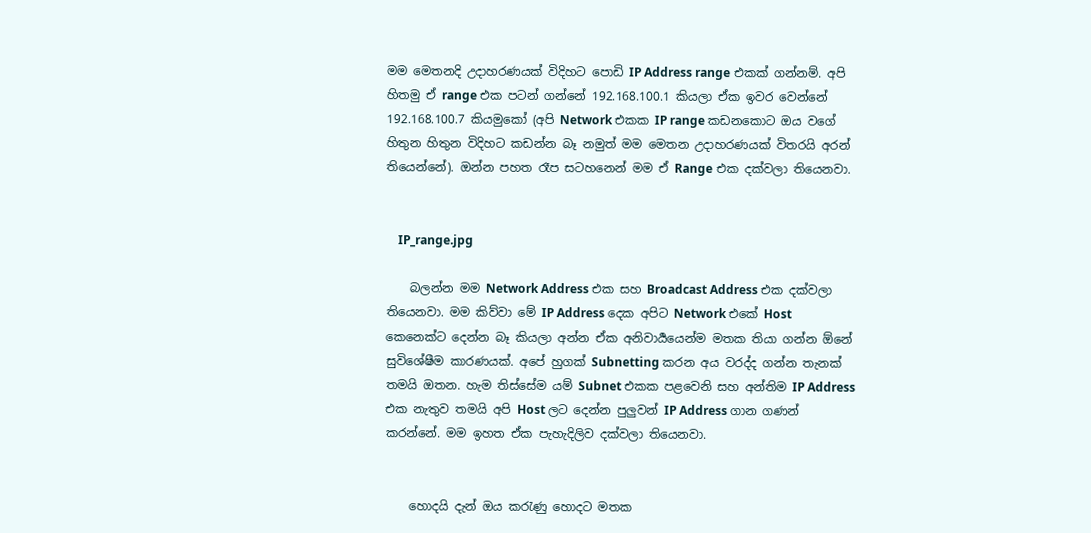මම මෙතනදි උදාහරණයක් විදිහට පොඩි IP Address range එකක් ගන්නම්. අපි හිතමු ඒ range එක පටන් ගන්නේ 192.168.100.1 කියලා ඒක ඉවර වෙන්නේ 192.168.100.7 කියමුකෝ (අපි Network එකක IP range කඩනකොට ඔය වගේ හිතුන හිතුන විදිහට කඩන්න බෑ නමුත් මම මෙතන උදාහරණයක් විතරයි අරන් තියෙන්නේ). ඔන්න පහත රෑප සටහනෙන් මම ඒ Range එක දක්වලා තියෙනවා.


    IP_range.jpg

    බලන්න මම Network Address එක සහ Broadcast Address එක දක්වලා තියෙනවා. මම කිව්වා මේ IP Address දෙක අපිට Network එකේ Host කෙනෙක්ට දෙන්න බෑ කියලා අන්න ඒක අනිවාර්‍යයෙන්ම මතක තියා ගන්න ඕනේ සුවිශේෂීම කාරණයක්. අපේ හුගක් Subnetting කරන අය වරද්ද ගන්න තැනක් තමයි ඔතන. හැම තිස්සේම යම් Subnet එකක පළවෙනි සහ අන්තිම IP Address එක නැතුව තමයි අපි Host ලට දෙන්න පුලුවන් IP Address ගාන ගණන් කරන්නේ. මම ඉහත ඒක පැහැදිලිව දක්වලා තියෙනවා.


    හොදයි දැන් ඔය කරැණු හොදට මතක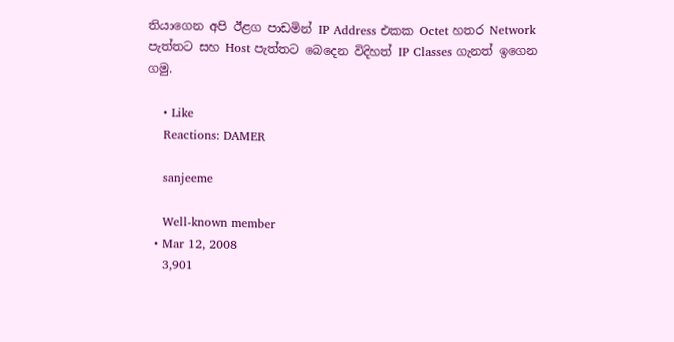තියාගෙන අපි ඊළග පාඩමින් IP Address එකක Octet හතර Network පැත්තට සහ Host පැත්තට බෙදෙන ‍විදිහත් IP Classes ගැනත් ඉගෙන ගමු.

    • Like
    Reactions: DAMER

    sanjeeme

    Well-known member
  • Mar 12, 2008
    3,901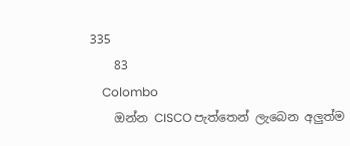335
    83
    Colombo
    ඔන්න CISCO පැත්තෙන් ලැබෙන අලුත්ම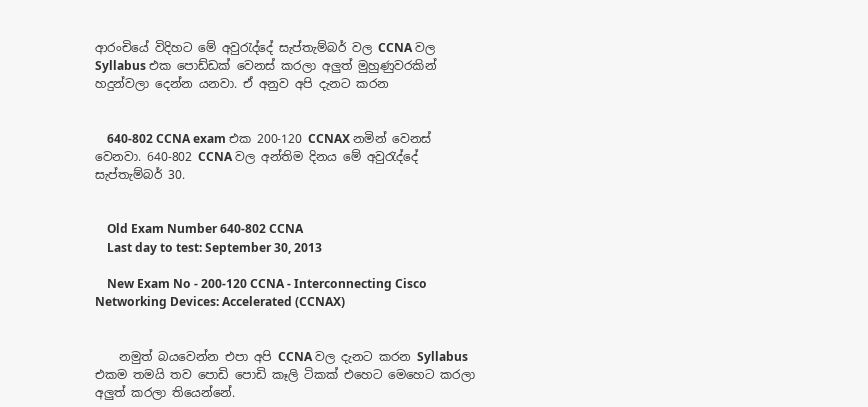ආරංචියේ විදිහට මේ අවුරැද්දේ සැප්තැම්බර් වල CCNA වල Syllabus එක පොඩ්ඩක් වෙනස් කරලා අලුත් මුහුණුවරකින් හදුන්වලා දෙන්න යනවා. ඒ අනුව අපි දැනට කරන


    640-802 CCNA exam එක 200-120 CCNAX නමින් වෙනස් වෙනවා. 640-802 CCNA වල අන්තිම දිනය මේ අවුරැද්දේ සැප්තැම්බර් 30.


    Old Exam Number 640-802 CCNA
    Last day to test: September 30, 2013

    New Exam No - 200-120 CCNA - Interconnecting Cisco Networking Devices: Accelerated (CCNAX)


    නමුත් බයවෙන්න එපා අපි CCNA වල දැනට කරන Syllabus එකම තමයි තව පොඩි පොඩි කෑලි ටිකක් එහෙට මෙහෙට කරලා අලුත් කරලා තියෙන්නේ.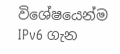විශේෂයෙන්ම IPv6 ගැන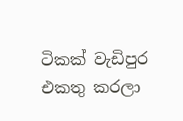ටිකක් වැඩිපුර එකතු කරලා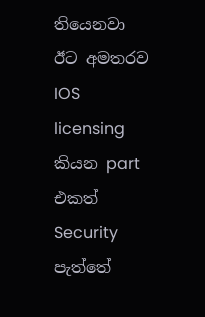තියෙනවා ඊට අමතරව IOS licensing කියන part එකත් Security පැත්තේ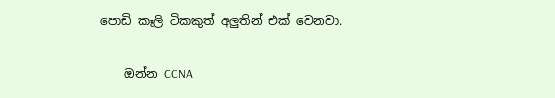පොඩි කෑලි ටිකකුත් අලුතින් එක් වෙනවා.

    ඔන්න CCNA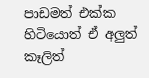පාඩමත් එක්ක හිටියොත් ඒ අලුත් කෑලිත්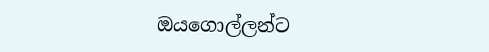ඔයගොල්ලන්ට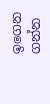ඉගෙන ගන්න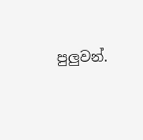පුලුවන්.